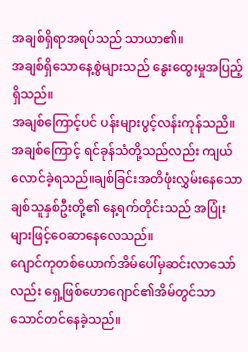အချစ်ရှိရာအရပ်သည် သာယာ၏။
အချစ်ရှိသောနေ့စွဲများသည် နွေးထွေးမှုအပြည့်ရှိသည်။
အချစ်ကြောင့်ပင် ပန်းများပွင့်လန်းကုန်သညိ။
အချစ်ကြောင့် ရင်ခုန်သံတို့သည်လည်း ကျယ်လောင်ခဲ့ရသည်။ချစ်ခြင်းအတိဖုံးလွှမ်းနေသောချစ်သူနှစ်ဦးတို့၏ နေ့ရက်တိုင်းသည် အပြုံးများဖြင့်ဝေဆာနေလေသည်။
ဂျောင်ကုတစ်ယောက်အိမ်ပေါ်မှဆင်းလာသော်လည်း ရှေ့ဖြစ်ဟောဂျောင်၏အိမ်တွင်သာ သောင်တင်နေခဲ့သည်။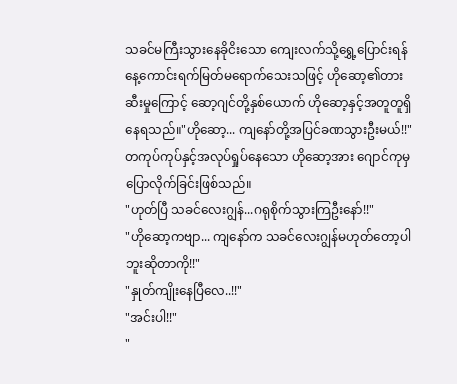သခင်မကြီးသွားနေခိုငိးသော ကျေးလက်သို့ရွှေ့ပြောင်းရန် နေ့ကောင်းရက်မြတ်မရောက်သေးသဖြင့် ဟိုဆော့၏တားဆီးမှုကြောင့် ဆော့ဂျင်တို့နှစ်ယောက် ဟိုဆော့နှင့်အတူတူရှိနေရသည်။"ဟိုဆော့... ကျနော်တို့အပြင်ခဏသွားဦးမယ်!!"
တကုပ်ကုပ်နှင့်အလုပ်ရှုပ်နေသော ဟိုဆော့အား ဂျောင်ကုမှပြောလိုက်ခြင်းဖြစ်သည်။
"ဟုတ်ပြီ သခင်လေးဂျွန်...ဂရုစိုက်သွားကြဦးနော်!!"
"ဟိုဆော့ကဗျာ... ကျနော်က သခင်လေးဂျွန်မဟုတ်တော့ပါဘူးဆိုတာကို!!"
"နှုတ်ကျိုးနေပြီလေ..!!"
"အင်းပါ!!"
"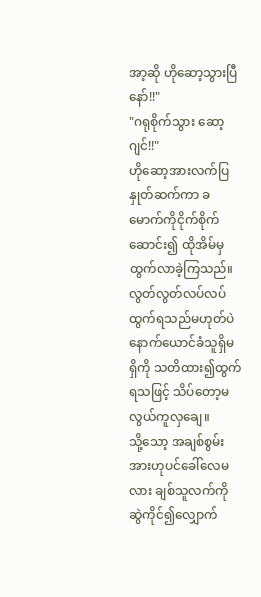အာ့ဆို ဟိုဆော့သွားပြီနော်!!"
"ဂရုစိုက်သွား ဆော့ဂျင်!!"
ဟိုဆော့အားလက်ပြနှုတ်ဆက်ကာ ခမောက်ကိုငိုက်စိုက်ဆောင်း၍ ထိုအိမ်မှ ထွက်လာခဲ့ကြသည်။
လွတ်လွတ်လပ်လပ် ထွက်ရသည်မဟုတ်ပဲ နောက်ယောင်ခံသူရှိမရှိကို သတိထား၍ထွက်ရသဖြင့် သိပ်တော့မလွယ်ကူလှချေ။
သို့သော့ အချစ်စွမ်းအားဟုပင်ခေါ်လေမလား ချစ်သူလက်ကိုဆွဲကိုင်၍လျှောက်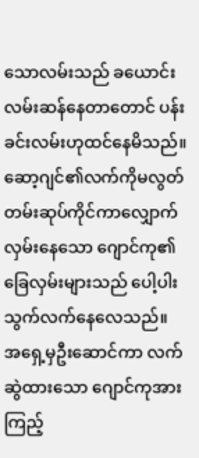သောလမ်းသည် ခယောင်းလမ်းဆန်နေတာတောင် ပန်းခင်းလမ်းဟုထင်နေမိသည်။
ဆော့ဂျင်၏လက်ကိုမလွတ်တမ်းဆုပ်ကိုင်ကာလျှောက်လှမ်းနေသော ဂျောင်ကု၏ခြေလှမ်းများသည် ပေါ့ပါးသွက်လက်နေလေသည်။
အရှေ့မှဦးဆောင်ကာ လက်ဆွဲထားသော ဂျောင်ကုအား ကြည့်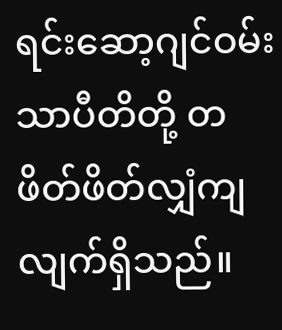ရင်းဆော့ဂျင်ဝမ်းသာပီတိတို့ တဖိတ်ဖိတ်လျှံကျလျက်ရှိသည်။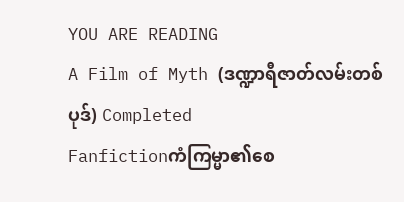YOU ARE READING
A Film of Myth (ဒဏ္ဍာရီဇာတ်လမ်းတစ်ပုဒ်) Completed
Fanfictionကံကြမ္မာ၏စေ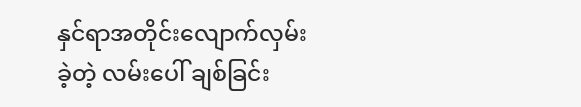နှင်ရာအတိုင်းလျောက်လှမ်းခဲ့တဲ့ လမ်းပေါ် ချစ်ခြင်း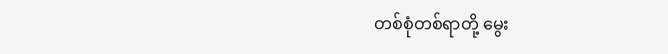တစ်စုံတစ်ရာတို့ မွေး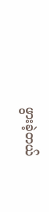ဖွားခဲ့တယ်